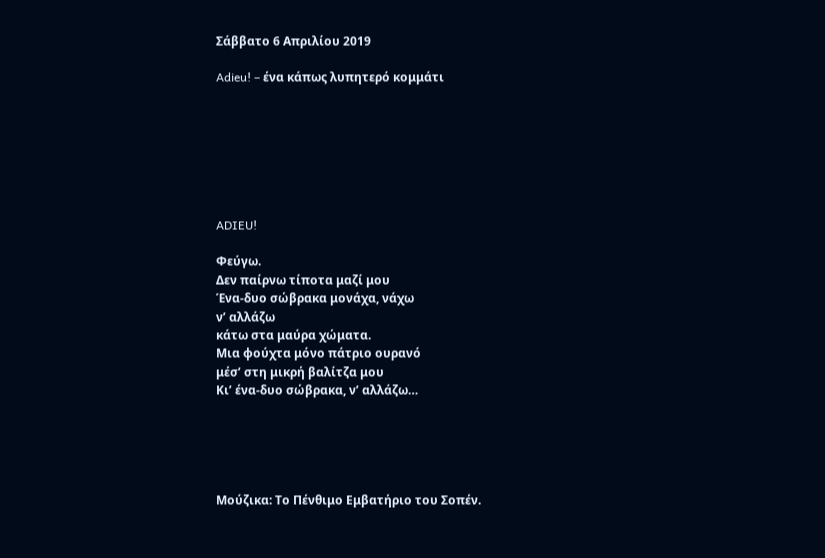Σάββατο 6 Απριλίου 2019

Adieu! – ένα κάπως λυπητερό κομμάτι







ADIEU!

Φεύγω.
Δεν παίρνω τίποτα μαζί μου
Ένα-δυο σώβρακα μονάχα, νάχω
ν’ αλλάζω
κάτω στα μαύρα χώματα.
Μια φούχτα μόνο πάτριο ουρανό
μέσ’ στη μικρή βαλίτζα μου
Κι’ ένα-δυο σώβρακα, ν’ αλλάζω…





Μούζικα: Το Πένθιμο Εμβατήριο του Σοπέν.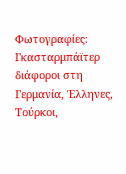Φωτογραφίες: Γκασταρμπάϊτερ διάφοροι στη Γερμανία, Έλληνες, Τούρκοι,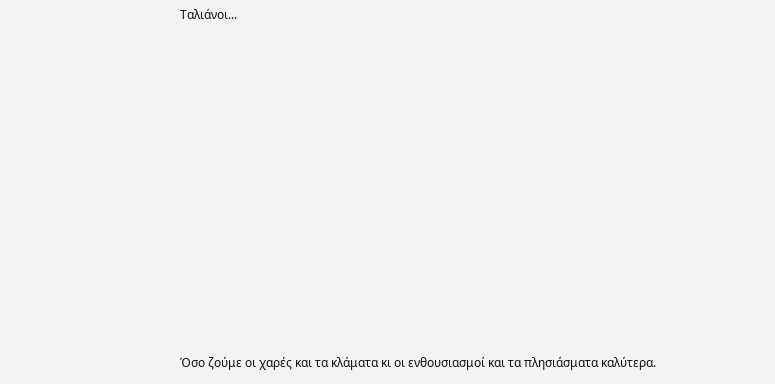Ταλιάνοι...












Όσο ζούμε οι χαρές και τα κλάματα κι οι ενθουσιασμοί και τα πλησιάσματα καλύτερα.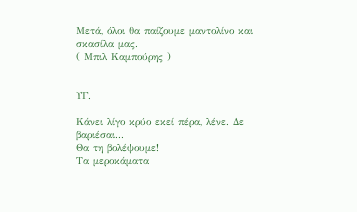Μετά, όλοι θα παίζουμε μαντολίνο και σκασίλα μας.
( Μπιλ Καμπούρης )


ΥΓ.

Κάνει λίγο κρύο εκεί πέρα, λένε. Δε βαριέσαι...
Θα τη βολέψουμε!
Tα μεροκάματα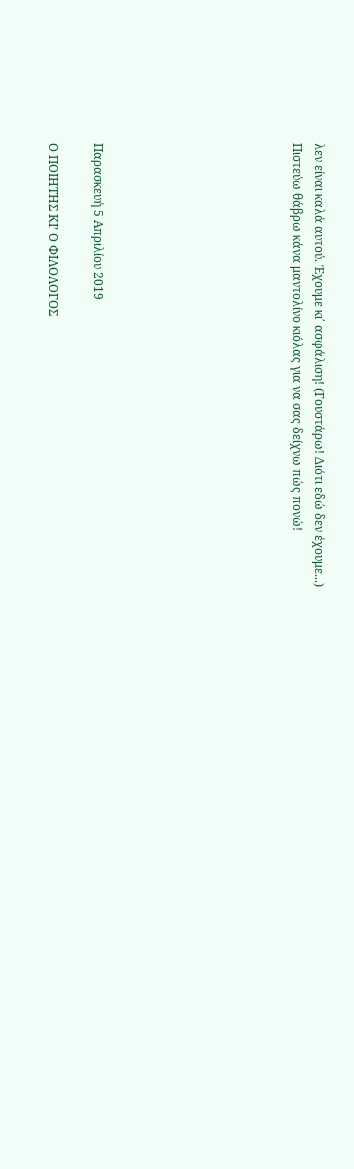λεν είναι καλά αυτού. Έχουμε κι΄ ασφάλιση! (Γουστάρω! Διότι εδώ δεν έχουμε...)
Πιστεύω θάβρω κάνα μαντολίνο κιόλας για να σας δείχνω πώς πονώ!








Παρασκευή 5 Απριλίου 2019

Ο ΠΟΙΗΤΗΣ ΚΙ’ Ο ΦΙΛΟΛΟΓΟΣ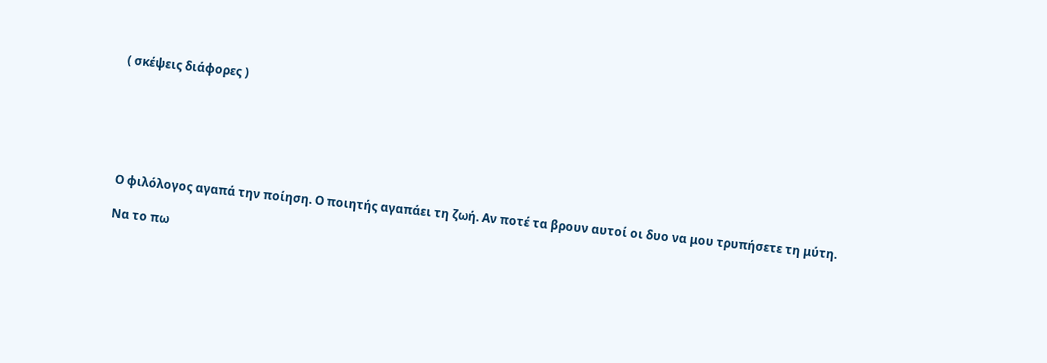( σκέψεις διάφορες )






Ο φιλόλογος αγαπά την ποίηση. Ο ποιητής αγαπάει τη ζωή. Αν ποτέ τα βρουν αυτοί οι δυο να μου τρυπήσετε τη μύτη.

Να το πω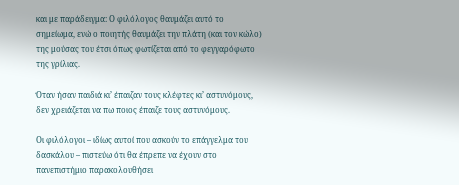και με παράδειγμα: Ο φιλόλογος θαυμάζει αυτό το σημείωμα, ενώ ο ποιητής θαυμάζει την πλάτη (και τον κώλο) της μούσας του έτσι όπως φωτίζεται από το φεγγαρόφωτο της γρίλιας.

Όταν ήσαν παιδιά κι’ έπαιζαν τους κλέφτες κι’ αστυνόμους, δεν χρειάζεται να πω ποιος έπαιζε τους αστυνόμους.

Οι φιλόλογοι – ιδίως αυτοί που ασκούν το επάγγελμα του δασκάλου – πιστεύω ότι θα έπρεπε να έχουν στο πανεπιστήμιο παρακολουθήσει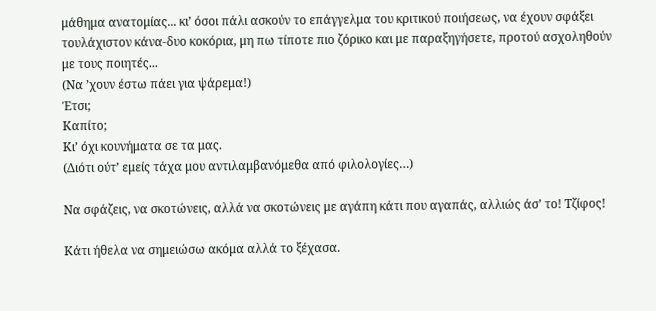μάθημα ανατομίας... κι’ όσοι πάλι ασκούν το επάγγελμα του κριτικού ποιήσεως, να έχουν σφάξει τουλάχιστον κάνα-δυο κοκόρια, μη πω τίποτε πιο ζόρικο και με παραξηγήσετε, προτού ασχοληθούν με τους ποιητές...
(Να ’χουν έστω πάει για ψάρεμα!)
Έτσι;
Καπίτο;
Κι’ όχι κουνήματα σε τα μας.
(Διότι ούτ’ εμείς τάχα μου αντιλαμβανόμεθα από φιλολογίες…)

Να σφάζεις, να σκοτώνεις, αλλά να σκοτώνεις με αγάπη κάτι που αγαπάς, αλλιώς άσ’ το! Τζίφος!

Κάτι ήθελα να σημειώσω ακόμα αλλά το ξέχασα.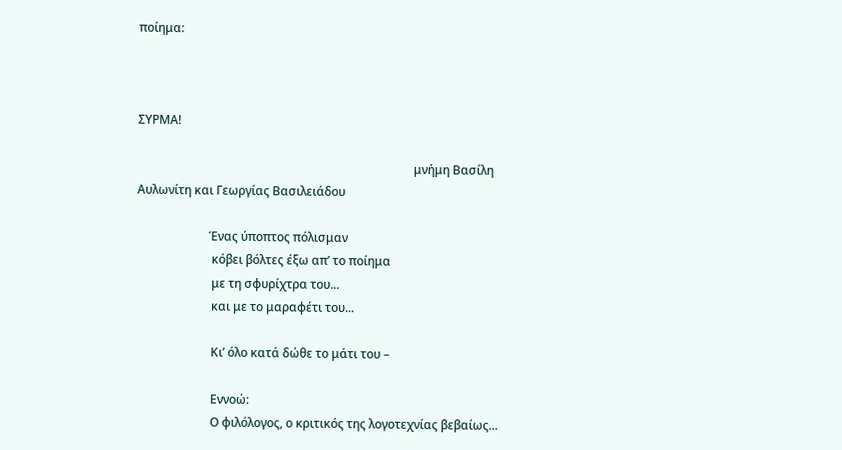ποίημα:



ΣΥΡΜΑ!

                                                                                            μνήμη Βασίλη Αυλωνίτη και Γεωργίας Βασιλειάδου

                        Ένας ύποπτος πόλισμαν
                         κόβει βόλτες έξω απ’ το ποίημα
                         με τη σφυρίχτρα του...
                         και με το μαραφέτι του...

                         Κι’ όλο κατά δώθε το μάτι του –

                         Εννοώ:
                         Ο φιλόλογος, ο κριτικός της λογοτεχνίας βεβαίως...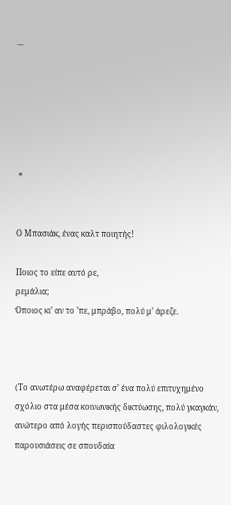...






 *


Ο Μπασιάκ, ένας καλτ ποιητής!

Ποιος το είπε αυτό ρε,
ρεμάλια;
Όποιος κι’ αν το ’πε, μπράβο, πολύ μ’ άρεζε.



(Το ανωτέρω αναφέρεται σ’ ένα πολύ επιτυχημένο σχόλιο στα μέσα κοινωνικής δικτύωσης, πολύ γκαγκάν, ανώτερο από λογής περισπούδαστες φιλολογικές παρουσιάσεις σε σπουδαία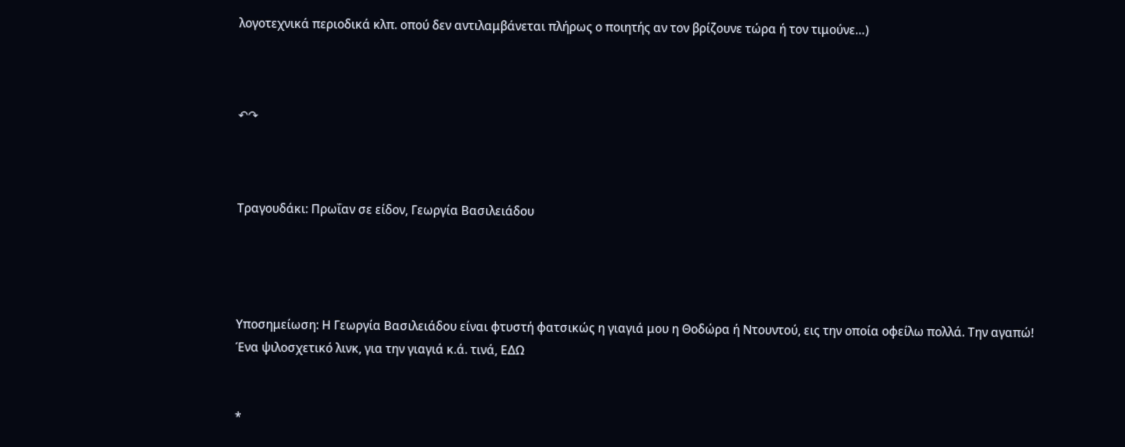λογοτεχνικά περιοδικά κλπ. οπού δεν αντιλαμβάνεται πλήρως ο ποιητής αν τον βρίζουνε τώρα ή τον τιμούνε…)



↶↷



Τραγουδάκι: Πρωΐαν σε είδον, Γεωργία Βασιλειάδου




Υποσημείωση: Η Γεωργία Βασιλειάδου είναι φτυστή φατσικώς η γιαγιά μου η Θοδώρα ή Ντουντού, εις την οποία οφείλω πολλά. Την αγαπώ!
Ένα ψιλοσχετικό λινκ, για την γιαγιά κ.ά. τινά, ΕΔΩ


*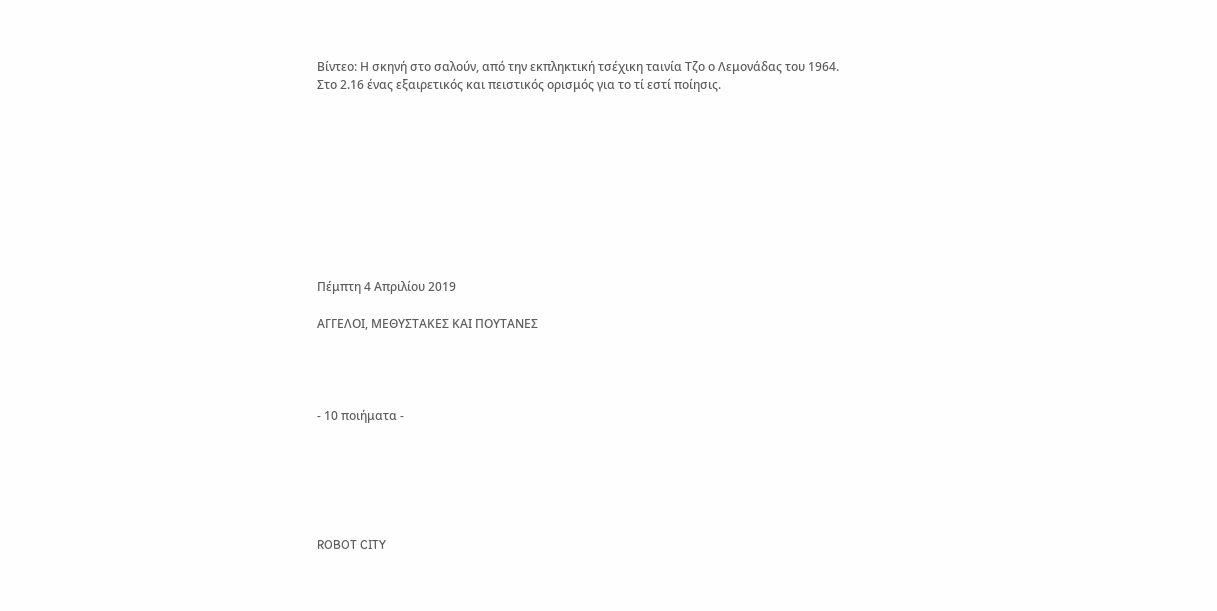Βίντεο: Η σκηνή στο σαλούν, από την εκπληκτική τσέχικη ταινία Τζο ο Λεμονάδας του 1964.
Στο 2.16 ένας εξαιρετικός και πειστικός ορισμός για το τί εστί ποίησις.










Πέμπτη 4 Απριλίου 2019

ΑΓΓΕΛΟΙ, ΜΕΘΥΣΤΑΚΕΣ ΚΑΙ ΠΟΥΤΑΝΕΣ




- 10 ποιήματα -






ROBOT CITY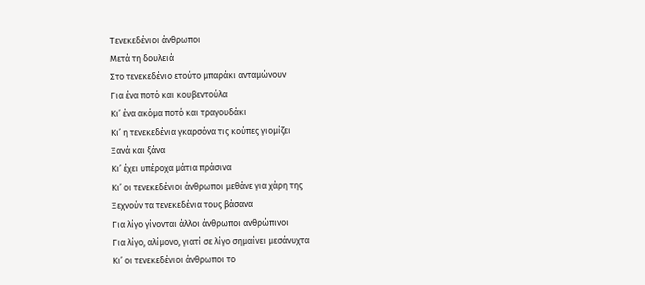Τενεκεδένιοι άνθρωποι
Μετά τη δουλειά
Στο τενεκεδένιο ετούτο μπαράκι ανταμώνουν
Για ένα ποτό και κουβεντούλα
Κι’ ένα ακόμα ποτό και τραγουδάκι
Κι’ η τενεκεδένια γκαρσόνα τις κούπες γιομίζει
Ξανά και ξάνα
Κι’ έχει υπέροχα μάτια πράσινα
Κι’ οι τενεκεδένιοι άνθρωποι μεθάνε για χάρη της
Ξεχνούν τα τενεκεδένια τους βάσανα
Για λίγο γίνονται άλλοι άνθρωποι ανθρώπινοι
Για λίγο, αλίμονο, γιατί σε λίγο σημαίνει μεσάνυχτα
Κι’ οι τενεκεδένιοι άνθρωποι το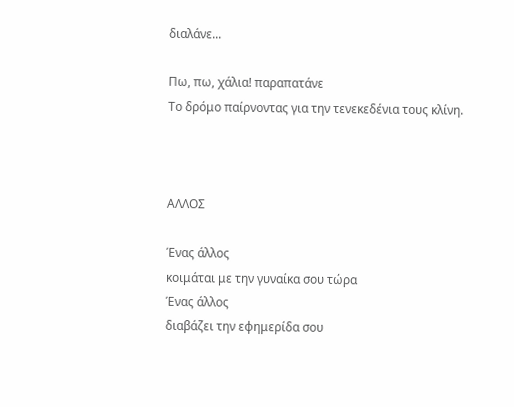διαλάνε...

Πω, πω, χάλια! παραπατάνε
Το δρόμο παίρνοντας για την τενεκεδένια τους κλίνη.



ΑΛΛΟΣ

Ένας άλλος
κοιμάται με την γυναίκα σου τώρα
Ένας άλλος
διαβάζει την εφημερίδα σου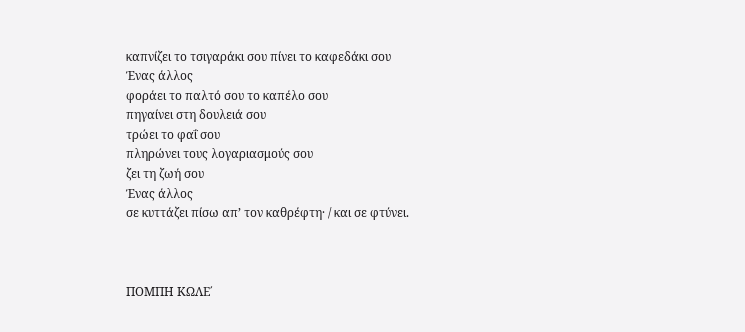καπνίζει το τσιγαράκι σου πίνει το καφεδάκι σου
Ένας άλλος
φοράει το παλτό σου το καπέλο σου
πηγαίνει στη δουλειά σου
τρώει το φαΐ σου
πληρώνει τους λογαριασμούς σου
ζει τη ζωή σου
Ένας άλλος
σε κυττάζει πίσω απ’ τον καθρέφτη· / και σε φτύνει.



ΠΟΜΠΗ ΚΩΛΕ΄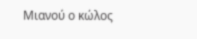Μιανού ο κώλος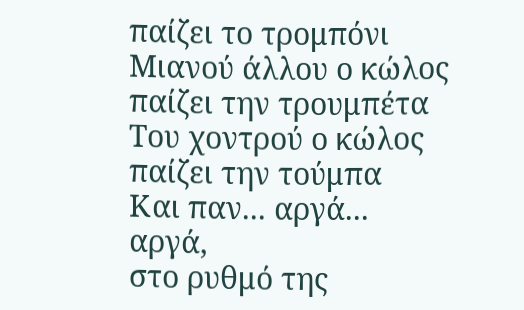παίζει το τρομπόνι
Μιανού άλλου ο κώλος παίζει την τρουμπέτα
Του χοντρού ο κώλος παίζει την τούμπα
Και παν... αργά...
αργά,
στο ρυθμό της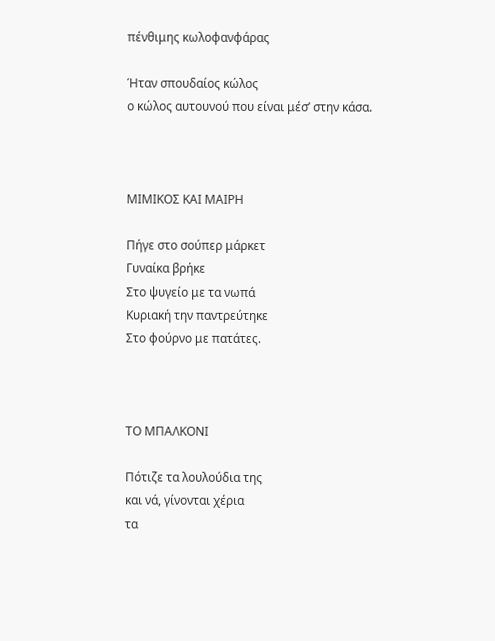πένθιμης κωλοφανφάρας

Ήταν σπουδαίος κώλος
ο κώλος αυτουνού που είναι μέσ’ στην κάσα.



ΜΙΜΙΚΟΣ ΚΑΙ ΜΑΙΡΗ

Πήγε στο σούπερ μάρκετ
Γυναίκα βρήκε
Στο ψυγείο με τα νωπά
Κυριακή την παντρεύτηκε
Στο φούρνο με πατάτες.



ΤΟ ΜΠΑΛΚΟΝΙ

Πότιζε τα λουλούδια της
και νά, γίνονται χέρια
τα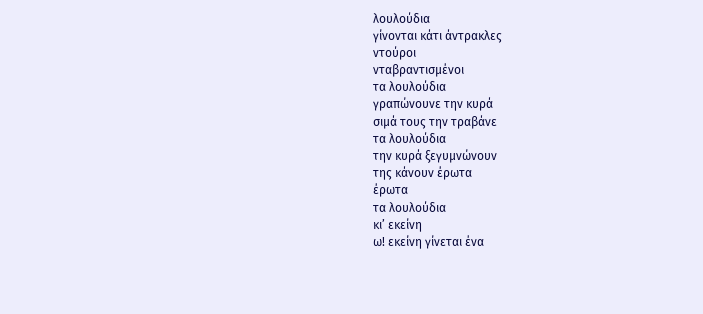λουλούδια
γίνονται κάτι άντρακλες
ντούροι
νταβραντισμένοι
τα λουλούδια
γραπώνουνε την κυρά
σιμά τους την τραβάνε
τα λουλούδια
την κυρά ξεγυμνώνουν
της κάνουν έρωτα
έρωτα
τα λουλούδια
κι’ εκείνη
ω! εκείνη γίνεται ένα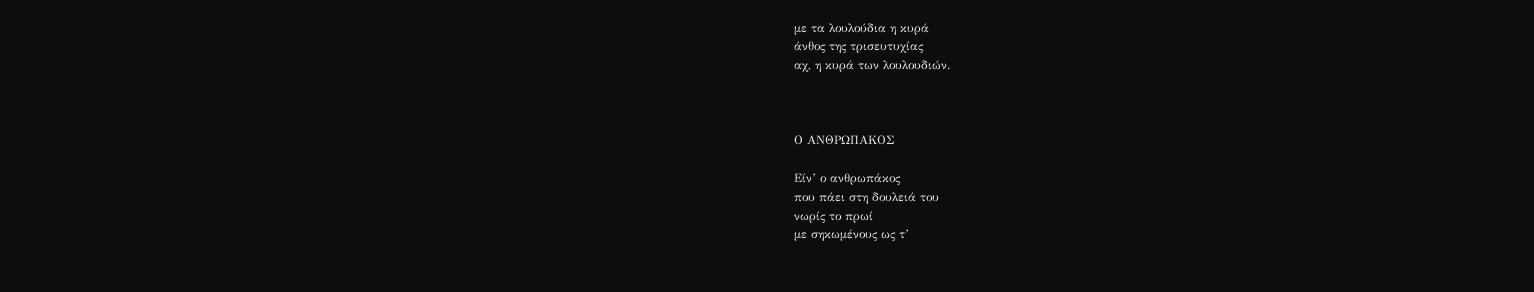με τα λουλούδια η κυρά
άνθος της τρισευτυχίας
αχ, η κυρά των λουλουδιών.



Ο ΑΝΘΡΩΠΑΚΟΣ

Είν’ ο ανθρωπάκος
που πάει στη δουλειά του
νωρίς το πρωί
με σηκωμένους ως τ’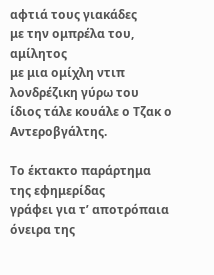αφτιά τους γιακάδες
με την ομπρέλα του, αμίλητος
με μια ομίχλη ντιπ λονδρέζικη γύρω του
ίδιος τάλε κουάλε ο Τζακ ο Αντεροβγάλτης.

Το έκτακτο παράρτημα της εφημερίδας
γράφει για τ’ αποτρόπαια όνειρα της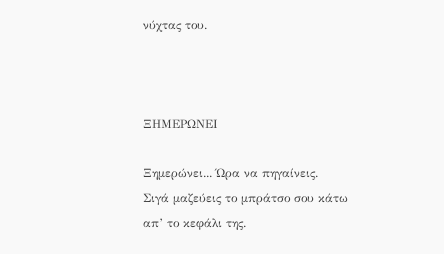νύχτας του.



ΞΗΜΕΡΩΝΕΙ

Ξημερώνει... Ώρα να πηγαίνεις.
Σιγά μαζεύεις το μπράτσο σου κάτω απ’ το κεφάλι της.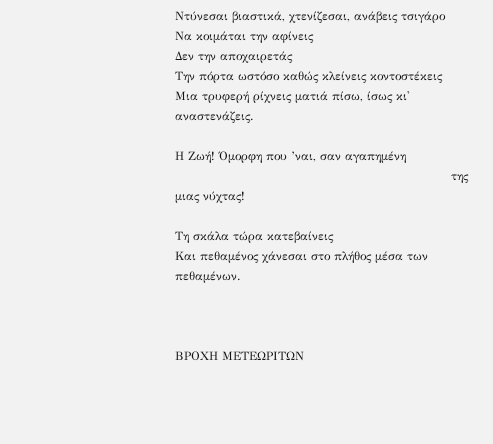Ντύνεσαι βιαστικά, χτενίζεσαι, ανάβεις τσιγάρο
Να κοιμάται την αφίνεις
Δεν την αποχαιρετάς
Την πόρτα ωστόσο καθώς κλείνεις κοντοστέκεις
Μια τρυφερή ρίχνεις ματιά πίσω, ίσως κι' αναστενάζεις.

Η Ζωή! Όμορφη που ’ναι, σαν αγαπημένη
                                                                     της μιας νύχτας!

Τη σκάλα τώρα κατεβαίνεις
Και πεθαμένος χάνεσαι στο πλήθος μέσα των πεθαμένων.



ΒΡΟΧΗ ΜΕΤΕΩΡΙΤΩΝ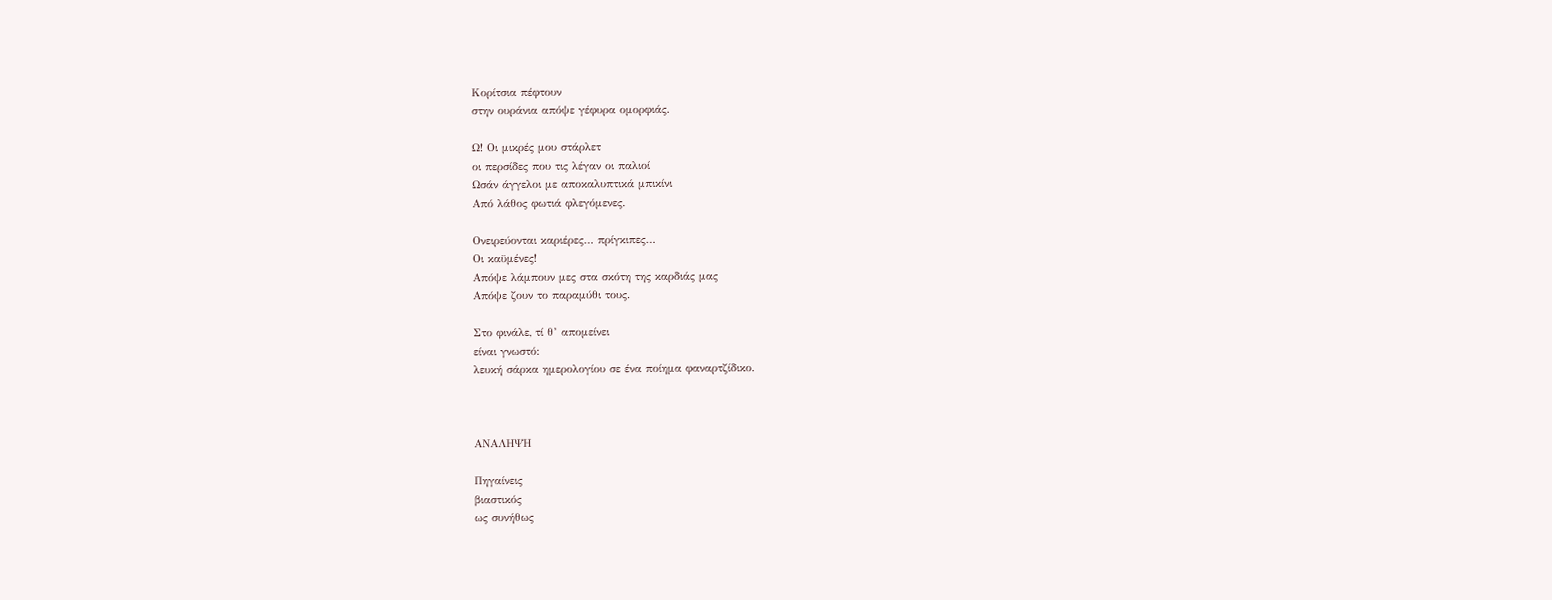Κορίτσια πέφτουν
στην ουράνια απόψε γέφυρα ομορφιάς.

Ω! Οι μικρές μου στάρλετ
οι περσίδες που τις λέγαν οι παλιοί
Ωσάν άγγελοι με αποκαλυπτικά μπικίνι
Από λάθος φωτιά φλεγόμενες.

Ονειρεύονται καριέρες… πρίγκιπες…
Οι καϋμένες!
Απόψε λάμπουν μες στα σκότη της καρδιάς μας
Απόψε ζουν το παραμύθι τους.

Στο φινάλε, τί θ’ απομείνει
είναι γνωστό:
λευκή σάρκα ημερολογίου σε ένα ποίημα φαναρτζίδικο.



ΑΝΑΛΗΨΗ

Πηγαίνεις
βιαστικός
ως συνήθως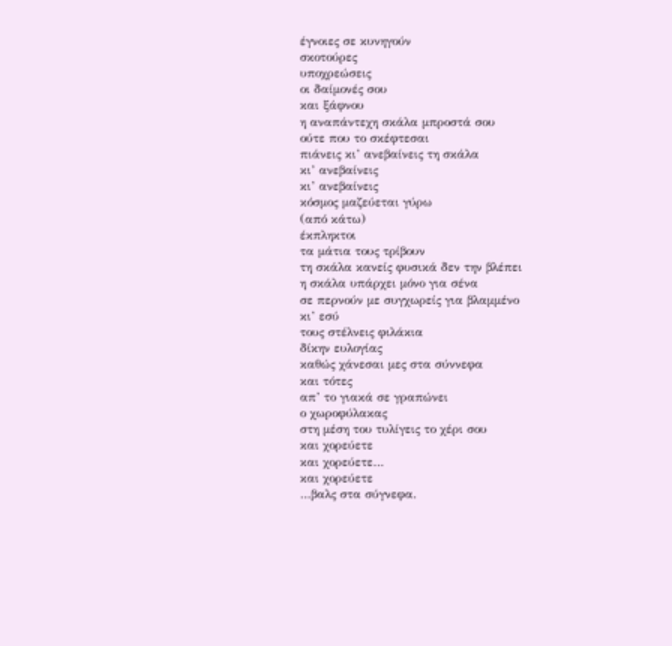έγνοιες σε κυνηγούν
σκοτούρες
υποχρεώσεις
οι δαίμονές σου
και ξάφνου
η αναπάντεχη σκάλα μπροστά σου
ούτε που το σκέφτεσαι
πιάνεις κι’ ανεβαίνεις τη σκάλα
κι’ ανεβαίνεις
κι’ ανεβαίνεις
κόσμος μαζεύεται γύρω
(από κάτω)
έκπληκτοι
τα μάτια τους τρίβουν
τη σκάλα κανείς φυσικά δεν την βλέπει
η σκάλα υπάρχει μόνο για σένα
σε περνούν με συγχωρείς για βλαμμένο
κι’ εσύ
τους στέλνεις φιλάκια
δίκην ευλογίας
καθώς χάνεσαι μες στα σύννεφα
και τότες
απ’ το γιακά σε γραπώνει
ο χωροφύλακας
στη μέση του τυλίγεις το χέρι σου
και χορεύετε
και χορεύετε…
και χορεύετε
…βαλς στα σύγνεφα.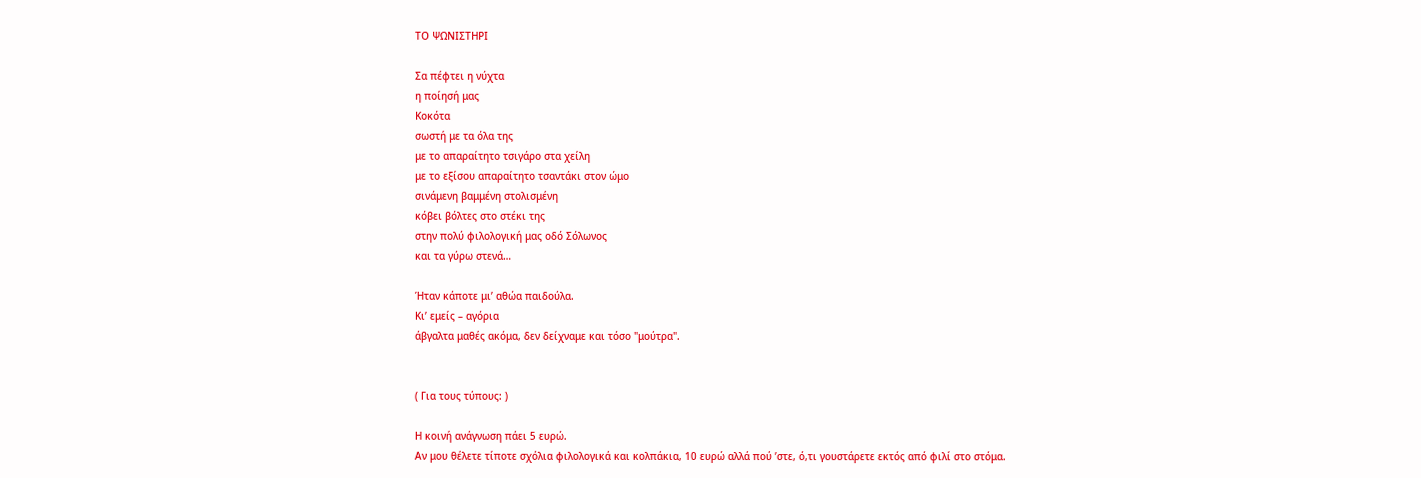ΤΟ ΨΩΝΙΣΤΗΡΙ

Σα πέφτει η νύχτα
η ποίησή μας
Κοκότα
σωστή με τα όλα της
με το απαραίτητο τσιγάρο στα χείλη
με το εξίσου απαραίτητο τσαντάκι στον ώμο
σινάμενη βαμμένη στολισμένη
κόβει βόλτες στο στέκι της
στην πολύ φιλολογική μας οδό Σόλωνος
και τα γύρω στενά…

Ήταν κάποτε μι’ αθώα παιδούλα.
Κι’ εμείς – αγόρια
άβγαλτα μαθές ακόμα, δεν δείχναμε και τόσο "μούτρα".


( Για τους τύπους: )

Η κοινή ανάγνωση πάει 5 ευρώ.
Αν μου θέλετε τίποτε σχόλια φιλολογικά και κολπάκια, 10 ευρώ αλλά πού ’στε, ό,τι γουστάρετε εκτός από φιλί στο στόμα.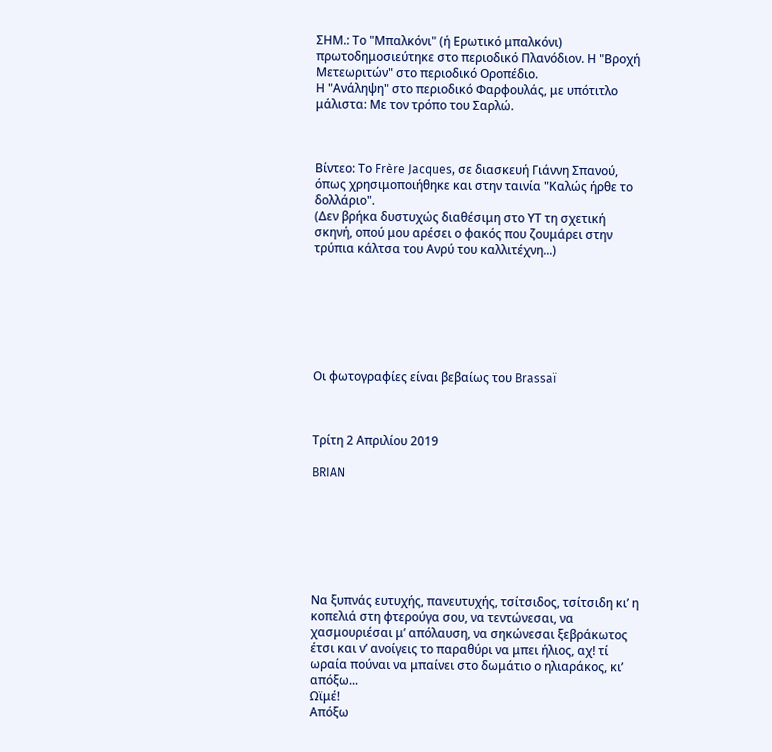ΣΗΜ.: Το "Μπαλκόνι" (ή Eρωτικό μπαλκόνι) πρωτοδημοσιεύτηκε στο περιοδικό Πλανόδιον. Η "Βροχή Μετεωριτών" στο περιοδικό Οροπέδιο.
Η "Ανάληψη" στο περιοδικό Φαρφουλάς, με υπότιτλο μάλιστα: Mε τον τρόπο του Σαρλώ.



Βίντεο: Το Frère Jacques, σε διασκευή Γιάννη Σπανού, όπως χρησιμοποιήθηκε και στην ταινία "Καλώς ήρθε το δολλάριο".
(Δεν βρήκα δυστυχώς διαθέσιμη στο ΥΤ τη σχετική σκηνή, οπού μου αρέσει ο φακός που ζουμάρει στην τρύπια κάλτσα του Ανρύ του καλλιτέχνη...)







Οι φωτογραφίες είναι βεβαίως του Brassaï



Τρίτη 2 Απριλίου 2019

BRIAN







Να ξυπνάς ευτυχής, πανευτυχής, τσίτσιδος, τσίτσιδη κι’ η κοπελιά στη φτερούγα σου, να τεντώνεσαι, να χασμουριέσαι μ’ απόλαυση, να σηκώνεσαι ξεβράκωτος έτσι και ν’ ανοίγεις το παραθύρι να μπει ήλιος, αχ! τί ωραία πούναι να μπαίνει στο δωμάτιο ο ηλιαράκος, κι’ απόξω...
Ωϊμέ!
Απόξω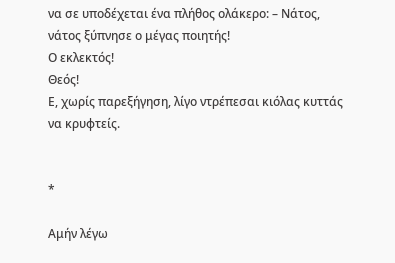να σε υποδέχεται ένα πλήθος ολάκερο: – Νάτος, νάτος ξύπνησε ο μέγας ποιητής!
Ο εκλεκτός!
Θεός!
Ε, χωρίς παρεξήγηση, λίγο ντρέπεσαι κιόλας κυττάς να κρυφτείς.


*

Αμήν λέγω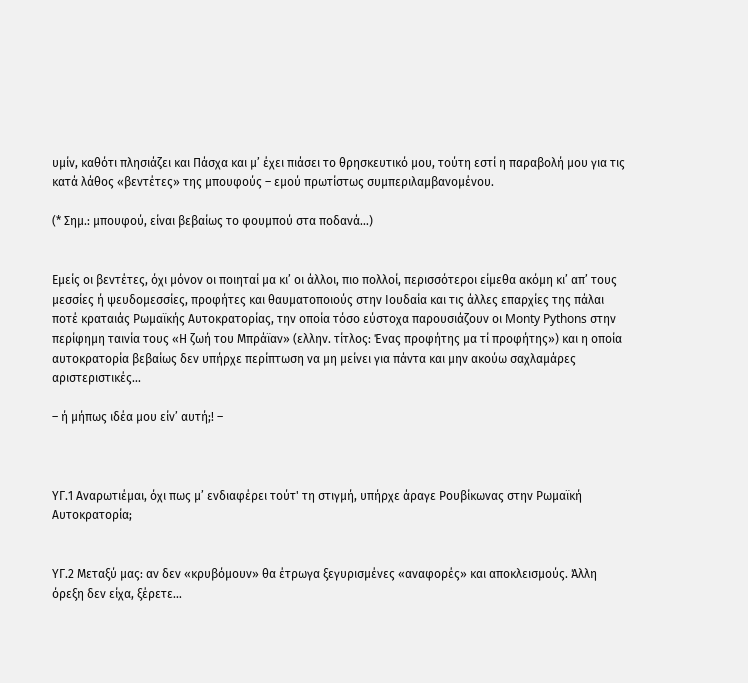υμίν, καθότι πλησιάζει και Πάσχα και μ’ έχει πιάσει το θρησκευτικό μου, τούτη εστί η παραβολή μου για τις κατά λάθος «βεντέτες» της μπουφούς – εμού πρωτίστως συμπεριλαμβανομένου.

(* Σημ.: μπουφού, είναι βεβαίως το φουμπού στα ποδανά…)


Εμείς οι βεντέτες, όχι μόνον οι ποιηταί μα κι’ οι άλλοι, πιο πολλοί, περισσότεροι είμεθα ακόμη κι’ απ’ τους μεσσίες ή ψευδομεσσίες, προφήτες και θαυματοποιούς στην Ιουδαία και τις άλλες επαρχίες της πάλαι ποτέ κραταιάς Ρωμαϊκής Αυτοκρατορίας, την οποία τόσο εύστοχα παρουσιάζουν οι Monty Pythons στην περίφημη ταινία τους «Η ζωή του Μπράϊαν» (ελλην. τίτλος: Ένας προφήτης μα τί προφήτης») και η οποία αυτοκρατορία βεβαίως δεν υπήρχε περίπτωση να μη μείνει για πάντα και μην ακούω σαχλαμάρες αριστεριστικές...

– ή μήπως ιδέα μου είν’ αυτή;! –



ΥΓ.1 Αναρωτιέμαι, όχι πως μ’ ενδιαφέρει τούτ' τη στιγμή, υπήρχε άραγε Ρουβίκωνας στην Ρωμαϊκή Αυτοκρατορία;


ΥΓ.2 Μεταξύ μας: αν δεν «κρυβόμουν» θα έτρωγα ξεγυρισμένες «αναφορές» και αποκλεισμούς. Άλλη όρεξη δεν είχα, ξέρετε…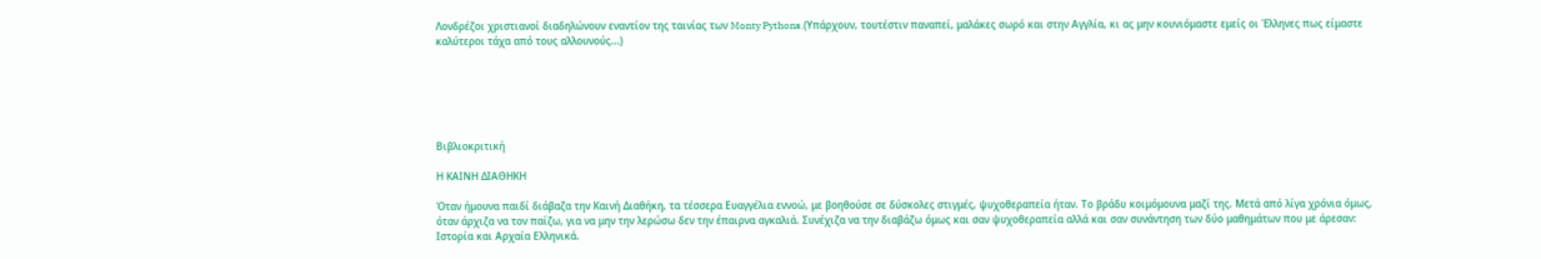Λονδρέζοι χριστιανοί διαδηλώνουν εναντίον της ταινίας των Monty Pythons.(Υπάρχουν, τουτέστιν παναπεί, μαλάκες σωρό και στην Αγγλία, κι ας μην κουνιόμαστε εμείς οι Έλληνες πως είμαστε καλύτεροι τάχα από τους αλλουνούς...)






Βιβλιοκριτική

Η ΚΑΙΝΗ ΔΙΑΘΗΚΗ

Όταν ήμουνα παιδί διάβαζα την Καινή Διαθήκη, τα τέσσερα Ευαγγέλια εννοώ, με βοηθούσε σε δύσκολες στιγμές, ψυχοθεραπεία ήταν. Το βράδυ κοιμόμουνα μαζί της. Μετά από λίγα χρόνια όμως, όταν άρχιζα να τον παίζω, για να μην την λερώσω δεν την έπαιρνα αγκαλιά. Συνέχιζα να την διαβάζω όμως και σαν ψυχοθεραπεία αλλά και σαν συνάντηση των δύο μαθημάτων που με άρεσαν: Ιστορία και Αρχαία Ελληνικά.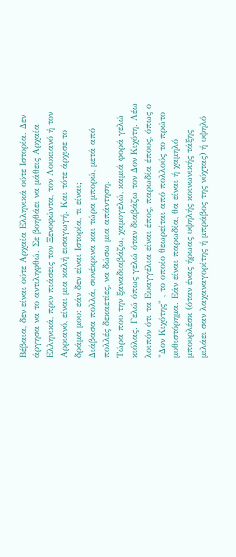Βέβαια, δεν είναι ούτε Αρχαία Ελληνικά ούτε Ιστορία. Δεν άργησα να το αντιληφθώ. Σε βοηθάει να μάθεις Αρχαία Ελληνικά, πριν πιάσεις τον Ξενοφώντα, τον Λουκιανό ή τον Αρριανό, είναι μια καλή εισαγωγή. Και τότε άρχισε το δράμα μου: εάν δεν είναι Ιστορία, τι είναι;
Διάβασα πολλά, συνέκρινα και τώρα μπορώ, μετά από πολλές δεκαετίες, να δώσω μια απάντηση.
Τώρα που την ξαναδιαβάζω, χαμογελώ, καμιά φορά γελώ κιόλας. Γελώ όπως γελώ όταν διαβάζω τον Δον Κιχότη. Λέω λοιπόν ότι τα Ευαγγέλια είναι έπος, παρωδία έπους, όπως ο "Δον Κιχότης" , το οποίο θεωρείται από πολλούς το πρώτο μυθιστόρημα. Εάν είναι παρωδία, θα είναι ή χαμηλό μπουρλέσκ (όταν ένας ήρωας υψηλής κοινωνικής τάξης μιλάει σαν λαχαναγορίτης ή μπράβος της νύχτας) ή υψηλό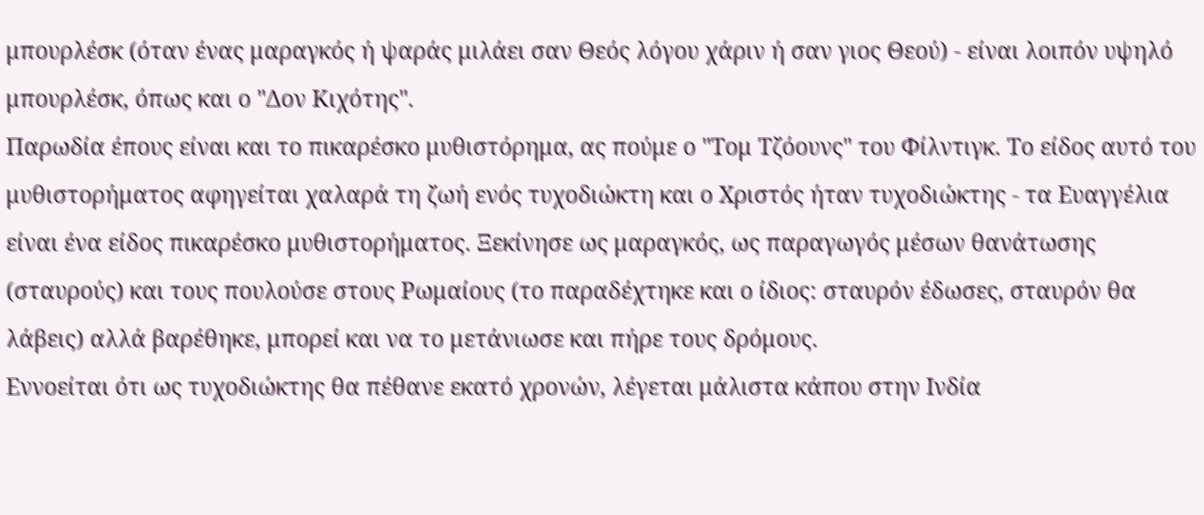μπουρλέσκ (όταν ένας μαραγκός ή ψαράς μιλάει σαν Θεός λόγου χάριν ή σαν γιος Θεού) - είναι λοιπόν υψηλό μπουρλέσκ, όπως και ο "Δον Κιχότης".
Παρωδία έπους είναι και το πικαρέσκο μυθιστόρημα, ας πούμε ο "Τομ Τζόουνς" του Φίλντιγκ. Το είδος αυτό του μυθιστορήματος αφηγείται χαλαρά τη ζωή ενός τυχοδιώκτη και ο Χριστός ήταν τυχοδιώκτης - τα Ευαγγέλια είναι ένα είδος πικαρέσκο μυθιστορήματος. Ξεκίνησε ως μαραγκός, ως παραγωγός μέσων θανάτωσης (σταυρούς) και τους πουλούσε στους Ρωμαίους (το παραδέχτηκε και ο ίδιος: σταυρόν έδωσες, σταυρόν θα λάβεις) αλλά βαρέθηκε, μπορεί και να το μετάνιωσε και πήρε τους δρόμους.
Εννοείται ότι ως τυχοδιώκτης θα πέθανε εκατό χρονών, λέγεται μάλιστα κάπου στην Ινδία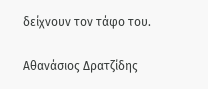δείχνουν τον τάφο του.

Αθανάσιος Δρατζίδης